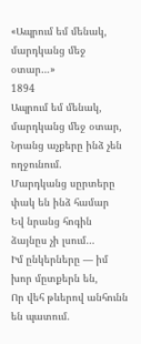«Ապրում եմ մենակ, մարդկանց մեջ օտար…»
1894
Ապրում եմ մենակ, մարդկանց մեջ օտար,
Նրանց աչքերը ինձ չեն ողջունում.
Մարդկանց սըրտերը փակ են ինձ համար
Եվ նրանց հոգին ձայնըս չի լսում…
Իմ ընկերները — իմ խոր մըտքերն են,
Որ վեհ թևերով անհունն են պատում.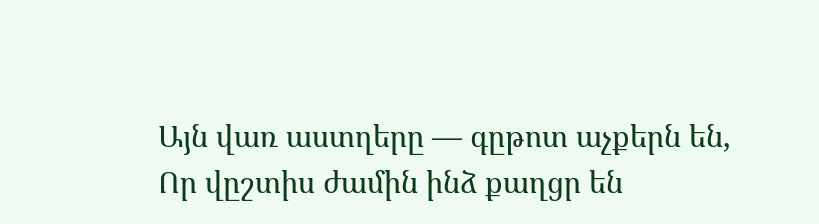Այն վառ աստղերը — գըթոտ աչքերն են,
Որ վըշտիս ժամին ինձ քաղցր են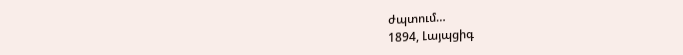ժպտում…
1894, Լայպցիգ